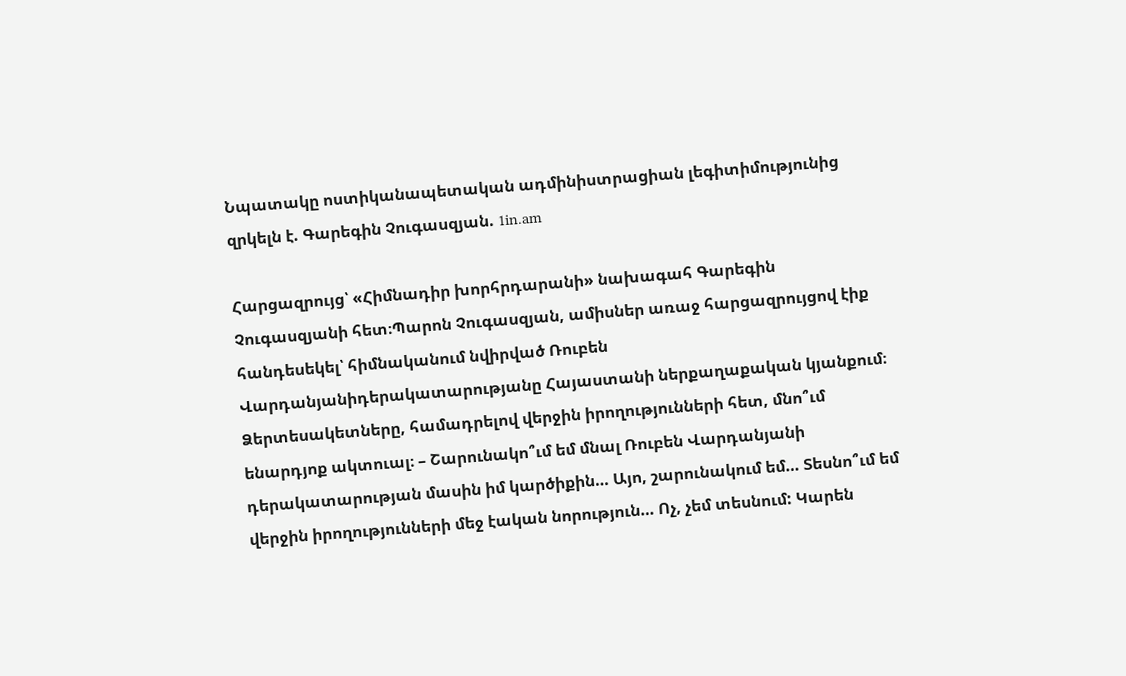Նպատակը ոստիկանապետական ադմինիստրացիան լեգիտիմությունից զրկելն է. Գարեգին Չուգասզյան. 1in.am

Հարցազրույց՝ «Հիմնադիր խորհրդարանի» նախագահ Գարեգին Չուգասզյանի հետ։Պարոն Չուգասզյան, ամիսներ առաջ հարցազրույցով էիք հանդեսեկել՝ հիմնականում նվիրված Ռուբեն Վարդանյանիդերակատարությանը Հայաստանի ներքաղաքական կյանքում։ Ձերտեսակետները, համադրելով վերջին իրողությունների հետ, մնո՞ւմ ենարդյոք ակտուալ։ – Շարունակո՞ւմ եմ մնալ Ռուբեն Վարդանյանի դերակատարության մասին իմ կարծիքին… Այո, շարունակում եմ… Տեսնո՞ւմ եմ վերջին իրողությունների մեջ էական նորություն… Ոչ, չեմ տեսնում: Կարեն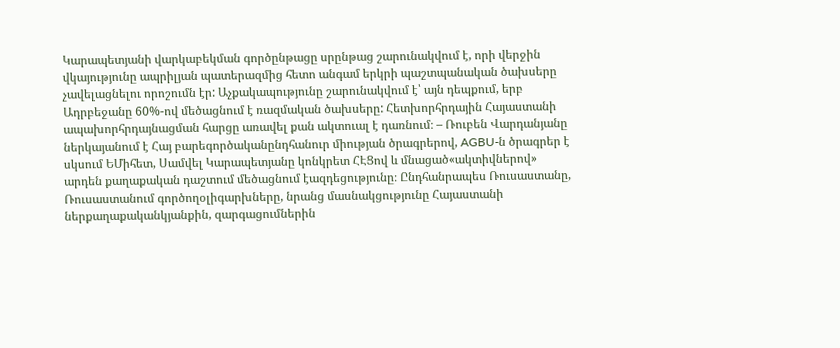Կարապետյանի վարկաբեկման գործընթացը սրընթաց շարունակվում է, որի վերջին վկայությունը ապրիլյան պատերազմից հետո անգամ երկրի պաշտպանական ծախսերը չավելացնելու որոշումն էր: Աչքակապությունը շարունակվում է՝ այն դեպքում, երբ Ադրբեջանը 60%-ով մեծացնում է ռազմական ծախսերը: Հետխորհրդային Հայաստանի ապախորհրդայնացման հարցը առավել քան ակտուալ է դառնում։ – Ռուբեն Վարդանյանը ներկայանում է Հայ բարեգործականընդհանուր միության ծրագրերով, AGBU-ն ծրագրեր է սկսում ԵՄիհետ, Սամվել Կարապետյանը կոնկրետ ՀԷՑով և մնացած«ակտիվներով» արդեն քաղաքական դաշտում մեծացնում էազդեցությունը։ Ընդհանրապես Ռուսաստանը, Ռուսաստանում գործողօլիգարխները, նրանց մասնակցությունը Հայաստանի ներքաղաքականկյանքին, զարգացումներին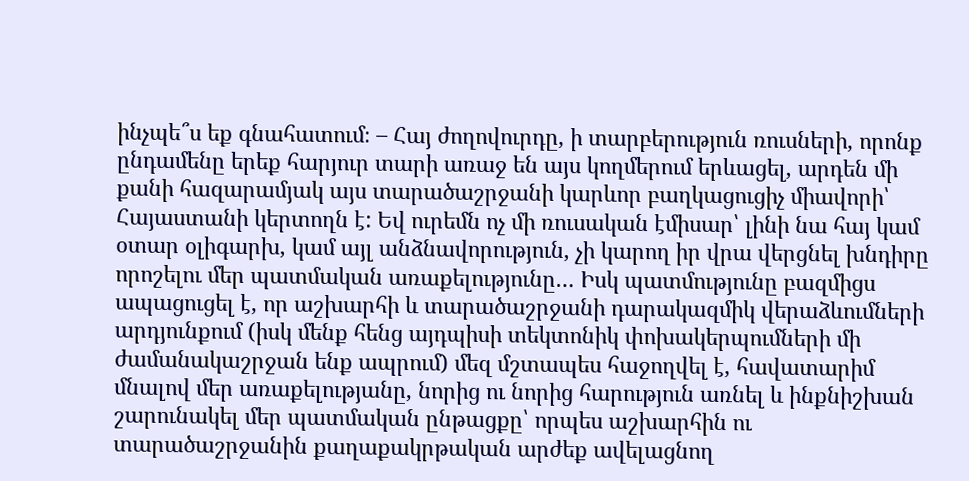ինչպե՞ս եք գնահատում։ – Հայ ժողովուրդը, ի տարբերություն ռուսների, որոնք ընդամենը երեք հարյուր տարի առաջ են այս կողմերում երևացել, արդեն մի քանի հազարամյակ այս տարածաշրջանի կարևոր բաղկացուցիչ միավորի՝ Հայաստանի կերտողն է: Եվ ուրեմն ոչ մի ռուսական էմիսար՝ լինի նա հայ կամ օտար օլիգարխ, կամ այլ անձնավորություն, չի կարող իր վրա վերցնել խնդիրը որոշելու մեր պատմական առաքելությունը… Իսկ պատմությունը բազմիցս ապացուցել է, որ աշխարհի և տարածաշրջանի դարակազմիկ վերաձևումների արդյունքում (իսկ մենք հենց այդպիսի տեկտոնիկ փոխակերպումների մի ժամանակաշրջան ենք ապրում) մեզ մշտապես հաջողվել է, հավատարիմ մնալով մեր առաքելությանը, նորից ու նորից հարություն առնել և ինքնիշխան շարունակել մեր պատմական ընթացքը՝ որպես աշխարհին ու տարածաշրջանին քաղաքակրթական արժեք ավելացնող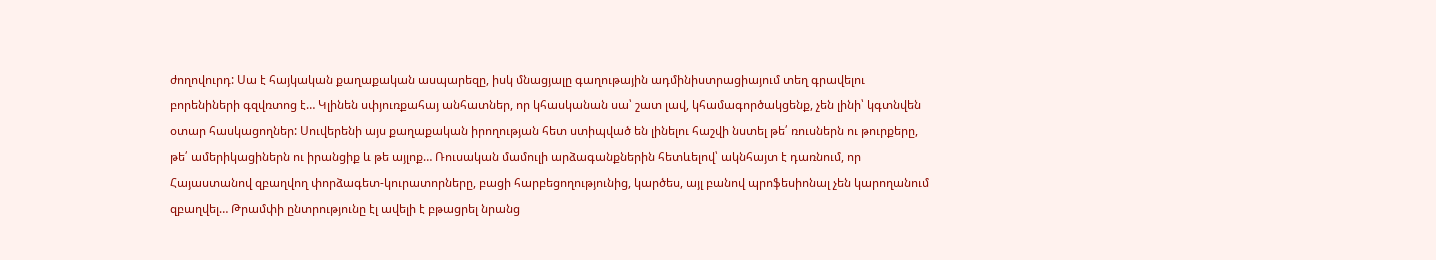ժողովուրդ: Սա է հայկական քաղաքական ասպարեզը, իսկ մնացյալը գաղութային ադմինիստրացիայում տեղ գրավելու բորենիների գզվռտոց է… Կլինեն սփյուռքահայ անհատներ, որ կհասկանան սա՝ շատ լավ, կհամագործակցենք, չեն լինի՝ կգտնվեն օտար հասկացողներ: Սուվերենի այս քաղաքական իրողության հետ ստիպված են լինելու հաշվի նստել թե՛ ռուսներն ու թուրքերը, թե՛ ամերիկացիներն ու իրանցիք և թե այլոք… Ռուսական մամուլի արձագանքներին հետևելով՝ ակնհայտ է դառնում, որ Հայաստանով զբաղվող փորձագետ-կուրատորները, բացի հարբեցողությունից, կարծես, այլ բանով պրոֆեսիոնալ չեն կարողանում զբաղվել… Թրամփի ընտրությունը էլ ավելի է բթացրել նրանց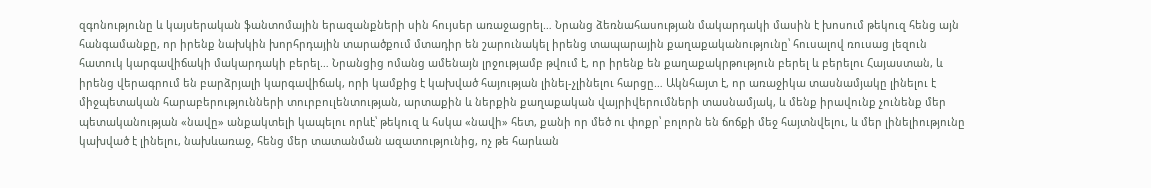զգոնությունը և կայսերական ֆանտոմային երազանքների սին հույսեր առաջացրել… Նրանց ձեռնահասության մակարդակի մասին է խոսում թեկուզ հենց այն հանգամանքը, որ իրենք նախկին խորհրդային տարածքում մտադիր են շարունակել իրենց տապարային քաղաքականությունը՝ հուսալով ռուսաց լեզուն հատուկ կարգավիճակի մակարդակի բերել… Նրանցից ոմանց ամենայն լրջությամբ թվում է, որ իրենք են քաղաքակրթություն բերել և բերելու Հայաստան, և իրենց վերագրում են բարձրյալի կարգավիճակ, որի կամքից է կախված հայության լինել-չլինելու հարցը… Ակնհայտ է, որ առաջիկա տասնամյակը լինելու է միջպետական հարաբերությունների տուրբուլենտության, արտաքին և ներքին քաղաքական վայրիվերումների տասնամյակ, և մենք իրավունք չունենք մեր պետականության «նավը» անքակտելի կապելու որևէ՝ թեկուզ և հսկա «նավի» հետ, քանի որ մեծ ու փոքր՝ բոլորն են ճոճքի մեջ հայտնվելու, և մեր լինելիությունը կախված է լինելու, նախևառաջ, հենց մեր տատանման ազատությունից, ոչ թե հարևան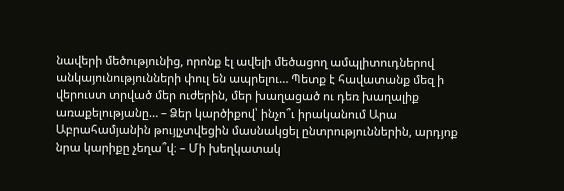նավերի մեծությունից, որոնք էլ ավելի մեծացող ամպլիտուդներով անկայունությունների փուլ են ապրելու… Պետք է հավատանք մեզ ի վերուստ տրված մեր ուժերին, մեր խաղացած ու դեռ խաղալիք առաքելությանը… – Ձեր կարծիքով՝ ինչո՞ւ իրականում Արա Աբրահամյանին թույլչտվեցին մասնակցել ընտրություններին, արդյոք նրա կարիքը չեղա՞վ։ – Մի խեղկատակ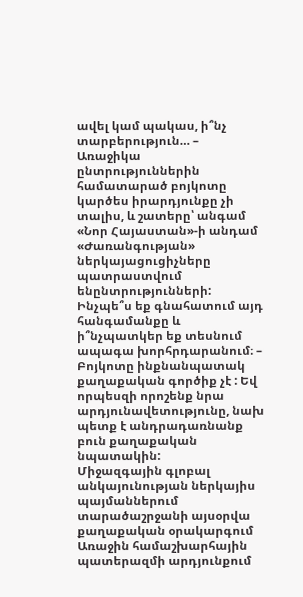ավել կամ պակաս, ի՞նչ տարբերություն… – Առաջիկա ընտրություններին համատարած բոյկոտը կարծես իրարդյունքը չի տալիս, և շատերը՝ անգամ «Նոր Հայաստան»-ի անդամ «Ժառանգության» ներկայացուցիչները պատրաստվում ենընտրությունների: Ինչպե՞ս եք գնահատում այդ հանգամանքը և ի՞նչպատկեր եք տեսնում ապագա խորհրդարանում։ – Բոյկոտը ինքնանպատակ քաղաքական գործիք չէ : Եվ որպեսզի որոշենք նրա արդյունավետությունը, նախ պետք է անդրադառնանք բուն քաղաքական նպատակին:
Միջազգային գլոբալ անկայունության ներկայիս պայմաններում տարածաշրջանի այսօրվա քաղաքական օրակարգում Առաջին համաշխարհային պատերազմի արդյունքում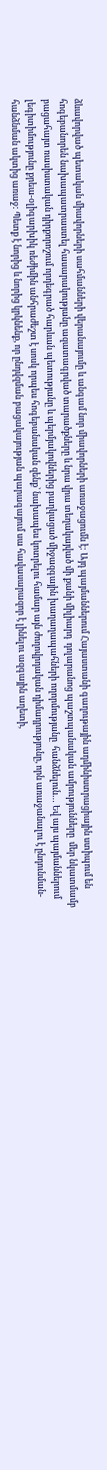ձևավորված պետական միավորների սահմանների վերանայումը և անգամ նոր միավորների առաջացումն է: Այդ պայմաններում Հայաստանի գաղութային ադմինիստրացիային ստիպում են հոգեբանորեն նախապատրաստել հասարակությանը ազատագրված տարածքները և նրա վրա տեղակայված մի քանի միլիարդ  դոլարանոց պաշտպանական ամրությունները  մեր նկատմամբ բացահայտ ռասիստական դիրքորոշում որդեգրած հարևան պետությանը և պերմյակովներից բաղկացած միջազգային խաղաղապահների ողորմությանը  հանձնելուն… Եվ այս պայմաններում լեգիտիմությունը քրեա-օլիգարխիկ ռեժիմին անհրաժեշտ է սոսկ որպես հոգեբանական զենք՝ նախապես կոտրելու համար այն ժողովրդական դիմադրությունը, որն առաջանալու է ընդունման-հանձնման ակտից առաջ: Պետք է նորից և նորից կրկնենք, որ ընդվզման բացակայության պարագայում սա հավասարազոր է լինելու ազգային աղետի,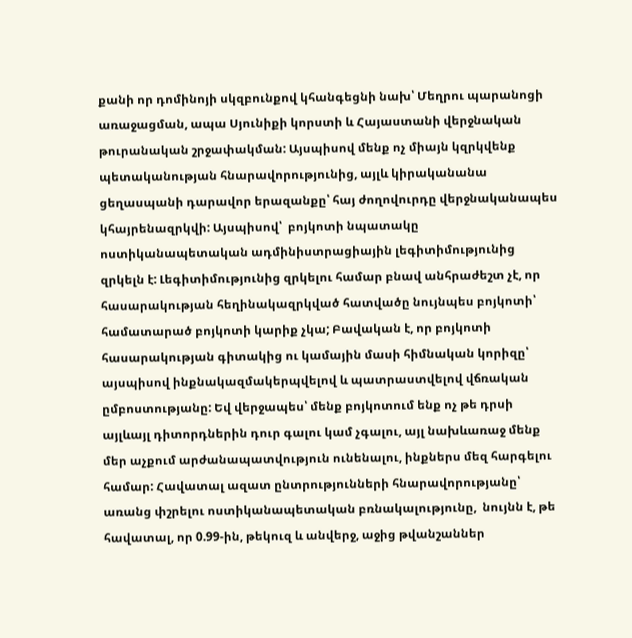քանի որ դոմինոյի սկզբունքով կհանգեցնի նախ՝ Մեղրու պարանոցի առաջացման, ապա Սյունիքի կորստի և Հայաստանի վերջնական թուրանական շրջափակման: Այսպիսով մենք ոչ միայն կզրկվենք պետականության հնարավորությունից, այլև կիրականանա ցեղասպանի դարավոր երազանքը՝ հայ ժողովուրդը վերջնականապես կհայրենազրկվի: Այսպիսով՝  բոյկոտի նպատակը ոստիկանապետական ադմինիստրացիային լեգիտիմությունից զրկելն է: Լեգիտիմությունից զրկելու համար բնավ անհրաժեշտ չէ, որ հասարակության հեղինակազրկված հատվածը նույնպես բոյկոտի՝ համատարած բոյկոտի կարիք չկա; Բավական է, որ բոյկոտի հասարակության գիտակից ու կամային մասի հիմնական կորիզը՝ այսպիսով ինքնակազմակերպվելով և պատրաստվելով վճռական ըմբոստությանը: Եվ վերջապես՝ մենք բոյկոտում ենք ոչ թե դրսի այլևայլ դիտորդներին դուր գալու կամ չգալու, այլ նախևառաջ մենք մեր աչքում արժանապատվություն ունենալու, ինքներս մեզ հարգելու համար: Հավատալ ազատ ընտրությունների հնարավորությանը՝ առանց փշրելու ոստիկանապետական բռնակալությունը,  նույնն է, թե հավատալ, որ 0.99-ին, թեկուզ և անվերջ, աջից թվանշաններ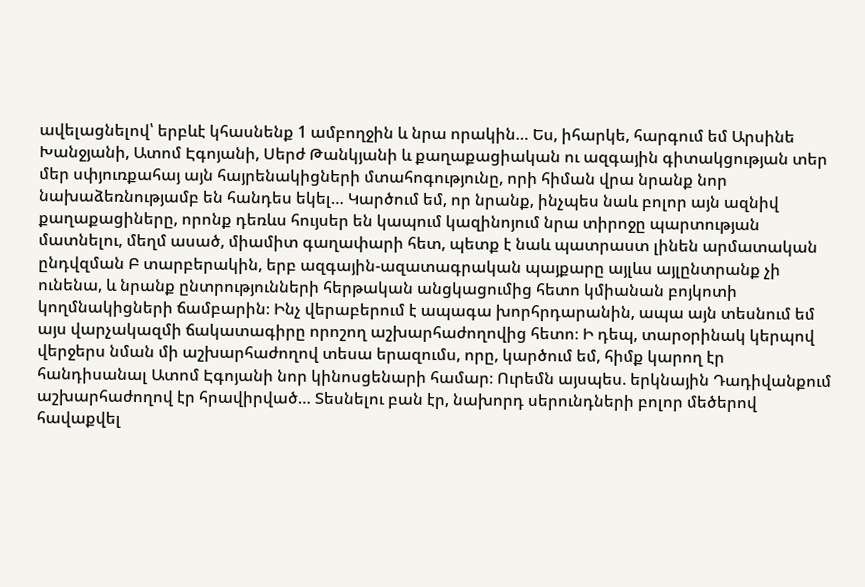ավելացնելով՝ երբևէ կհասնենք 1 ամբողջին և նրա որակին… Ես, իհարկե, հարգում եմ Արսինե Խանջյանի, Ատոմ Էգոյանի, Սերժ Թանկյանի և քաղաքացիական ու ազգային գիտակցության տեր մեր սփյուռքահայ այն հայրենակիցների մտահոգությունը, որի հիման վրա նրանք նոր նախաձեռնությամբ են հանդես եկել… Կարծում եմ, որ նրանք, ինչպես նաև բոլոր այն ազնիվ քաղաքացիները, որոնք դեռևս հույսեր են կապում կազինոյում նրա տիրոջը պարտության մատնելու, մեղմ ասած, միամիտ գաղափարի հետ, պետք է նաև պատրաստ լինեն արմատական ընդվզման Բ տարբերակին, երբ ազգային-ազատագրական պայքարը այլևս այլընտրանք չի ունենա, և նրանք ընտրությունների հերթական անցկացումից հետո կմիանան բոյկոտի կողմնակիցների ճամբարին։ Ինչ վերաբերում է ապագա խորհրդարանին, ապա այն տեսնում եմ այս վարչակազմի ճակատագիրը որոշող աշխարհաժողովից հետո։ Ի դեպ, տարօրինակ կերպով վերջերս նման մի աշխարհաժողով տեսա երազումս, որը, կարծում եմ, հիմք կարող էր հանդիսանալ Ատոմ Էգոյանի նոր կինոսցենարի համար։ Ուրեմն այսպես. երկնային Դադիվանքում աշխարհաժողով էր հրավիրված… Տեսնելու բան էր, նախորդ սերունդների բոլոր մեծերով հավաքվել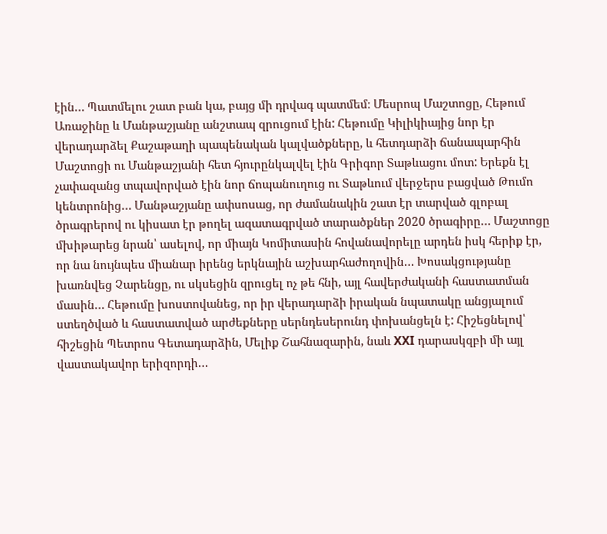էին… Պատմելու շատ բան կա, բայց մի դրվագ պատմեմ։ Մեսրոպ Մաշտոցը, Հեթում Առաջինը և Մանթաշյանը անշտապ զրուցում էին: Հեթումը Կիլիկիայից նոր էր վերադարձել Քաշաթաղի պապենական կալվածքները, և հետդարձի ճանապարհին Մաշտոցի ու Մանթաշյանի հետ հյուրընկալվել էին Գրիգոր Տաթևացու մոտ: Երեքն էլ չափազանց տպավորված էին նոր ճոպանուղուց ու Տաթևում վերջերս բացված Թումո կենտրոնից… Մանթաշյանը ափսոսաց, որ ժամանակին շատ էր տարված գլոբալ ծրագրերով ու կիսատ էր թողել ազատագրված տարածքներ 2020 ծրագիրը… Մաշտոցը մխիթարեց նրան՝ ասելով, որ միայն Կոմիտասին հովանավորելը արդեն իսկ հերիք էր, որ նա նույնպես միանար իրենց երկնային աշխարհաժողովին… Խոսակցությանը խառնվեց Չարենցը, ու սկսեցին զրուցել ոչ թե հնի, այլ հավերժականի հաստատման մասին… Հեթումը խոստովանեց, որ իր վերադարձի իրական նպատակը անցյալում ստեղծված և հաստատված արժեքները սերնդեսերունդ փոխանցելն է: Հիշեցնելով՝ հիշեցին Պետրոս Գետադարձին, Մելիք Շահնազարին, նաև XXI դարասկզբի մի այլ վաստակավոր երիզորդի…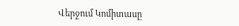Վերջում Կոմիտասը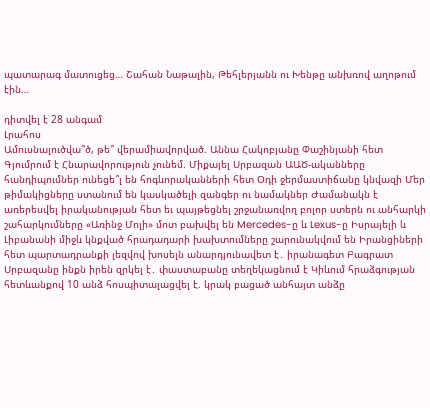պատարագ մատուցեց… Շահան Նաթալին, Թեհլերյանն ու Խենթը անխռով աղոթում էին…

դիտվել է 28 անգամ
Լրահոս
Ամուսնալուծվա՞ծ, թե՞ վերամիավորված. Աննա Հակոբյանը Փաշինյանի հետ Գյումրում է Հնարավորություն չունեմ. Միքայել Սրբազան ԱԱԾ-ականները հանդիպումներ ունեցե՞լ են հոգևորականների հետ Օդի ջերմաստիճանը կնվազի Մեր թիմակիցները ստանում են կասկածելի զանգեր ու նամակներ Ժամանակն է առերեսվել իրականության հետ եւ պայթեցնել շրջանառվող բոլոր ստերն ու անհարկի շահարկումները «Առինջ Մոլի» մոտ բախվել են Mercedes-ը և Lexus-ը Իսրայելի և Լիբանանի միջև կնքված հրադադարի խախտումները շարունակվում են Իրանցիների հետ պարտադրանքի լեզվով խոսելն անարդյունավետ է․ իրանագետ Բագրատ Սրբազանը ինքն իրեն զրկել է․ փաստաբանը տեղեկացնում է Կիևում հրաձգության հետևանքով 10 անձ հոսպիտալացվել է. կրակ բացած անհայտ անձը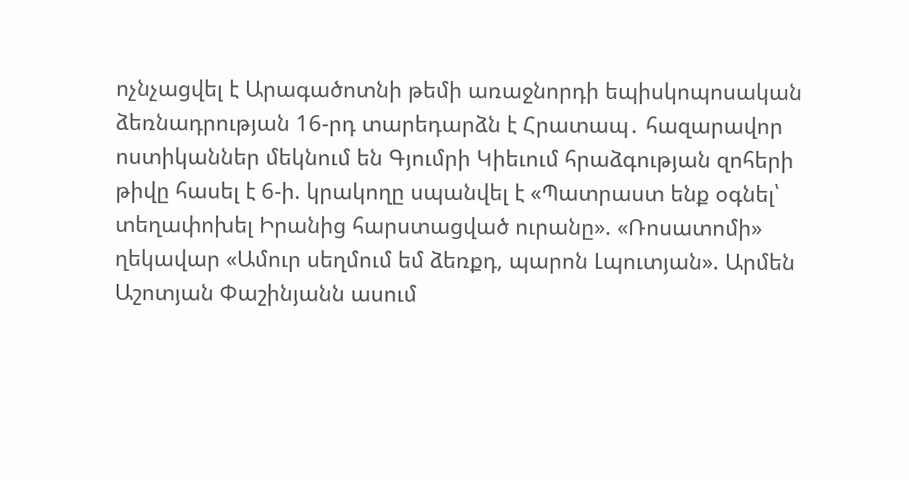ոչնչացվել է Արագածոտնի թեմի առաջնորդի եպիսկոպոսական ձեռնադրության 16-րդ տարեդարձն է Հրատապ․ հազարավոր ոստիկաններ մեկնում են Գյումրի Կիեւում հրաձգության զոհերի թիվը հասել է 6-ի. կրակողը սպանվել է «Պատրաստ ենք օգնել՝ տեղափոխել Իրանից հարստացված ուրանը». «Ռոսատոմի» ղեկավար «Ամուր սեղմում եմ ձեռքդ, պարոն Լպուտյան». Արմեն Աշոտյան Փաշինյանն ասում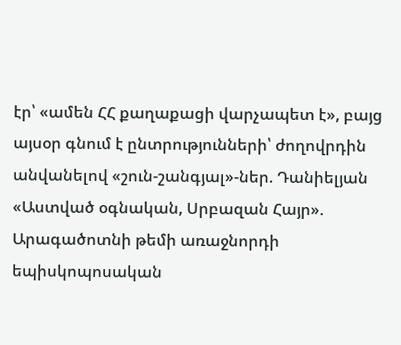էր՝ «ամեն ՀՀ քաղաքացի վարչապետ է», բայց այսօր գնում է ընտրությունների՝ ժողովրդին անվանելով «շուն-շանգյալ»-ներ. Դանիելյան «Աստված օգնական, Սրբազան Հայր». Արագածոտնի թեմի առաջնորդի եպիսկոպոսական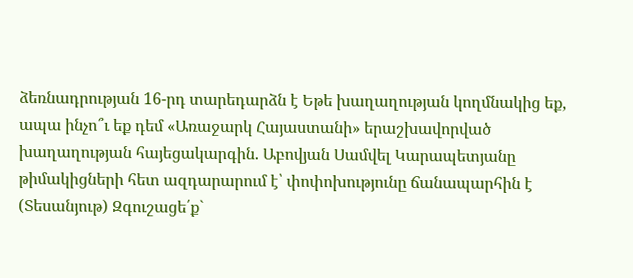ձեռնադրության 16-րդ տարեդարձն է Եթե խաղաղության կողմնակից եք, ապա ինչո՞ւ եք դեմ «Առաջարկ Հայաստանի» երաշխավորված խաղաղության հայեցակարգին. Աբովյան Սամվել Կարապետյանը թիմակիցների հետ ազդարարում է՝ փոփոխությունը ճանապարհին է (Տեսանյութ) Զգուշացե՛ք`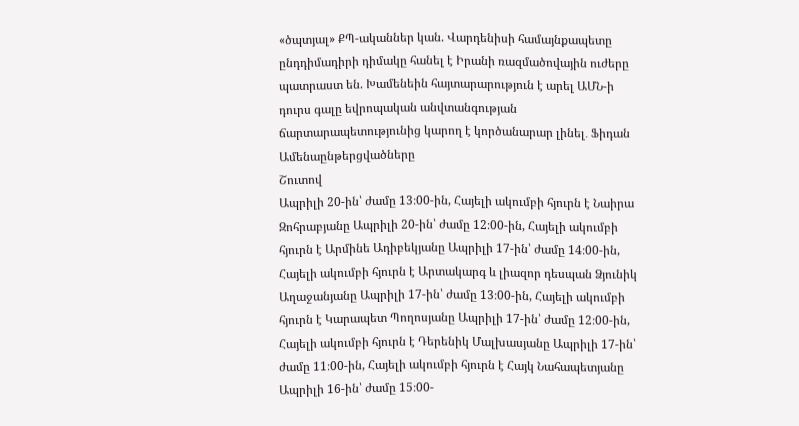«ծպտյալ» ՔՊ-ականներ կան. Վարդենիսի համայնքապետը ընդդիմադիրի դիմակը հանել է Իրանի ռազմածովային ուժերը պատրաստ են. Խամենեին հայտարարություն է արել ԱՄՆ-ի դուրս գալը եվրոպական անվտանգության ճարտարապետությունից կարող է կործանարար լինել․ Ֆիդան
Ամենաընթերցվածները
Շուտով
Ապրիլի 20-ին՝ ժամը 13։00-ին, Հայելի ակումբի հյուրն է Նաիրա Զոհրաբյանը Ապրիլի 20-ին՝ ժամը 12։00-ին, Հայելի ակումբի հյուրն է Արմինե Ադիբեկյանը Ապրիլի 17-ին՝ ժամը 14։00-ին, Հայելի ակումբի հյուրն է Արտակարգ և լիազոր դեսպան Ձյունիկ Աղաջանյանը Ապրիլի 17-ին՝ ժամը 13։00-ին, Հայելի ակումբի հյուրն է Կարապետ Պողոսյանը Ապրիլի 17-ին՝ ժամը 12։00-ին, Հայելի ակումբի հյուրն է Դերենիկ Մալխասյանը Ապրիլի 17-ին՝ ժամը 11։00-ին, Հայելի ակումբի հյուրն է Հայկ Նահապետյանը Ապրիլի 16-ին՝ ժամը 15։00-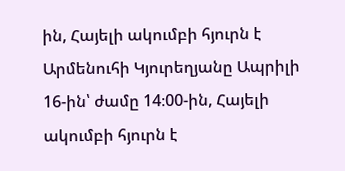ին, Հայելի ակումբի հյուրն է Արմենուհի Կյուրեղյանը Ապրիլի 16-ին՝ ժամը 14։00-ին, Հայելի ակումբի հյուրն է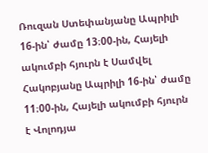Ռուզան Ստեփանյանը Ապրիլի 16-ին՝ ժամը 13։00-ին, Հայելի ակումբի հյուրն է Սամվել Հակոբյանը Ապրիլի 16-ին՝ ժամը 11։00-ին, Հայելի ակումբի հյուրն է Վոլոդյա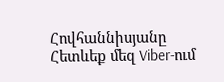Հովհաննիսյանը
Հետևեք մեզ Viber-ում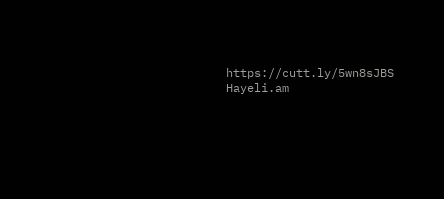https://cutt.ly/5wn8sJBS
Hayeli.am